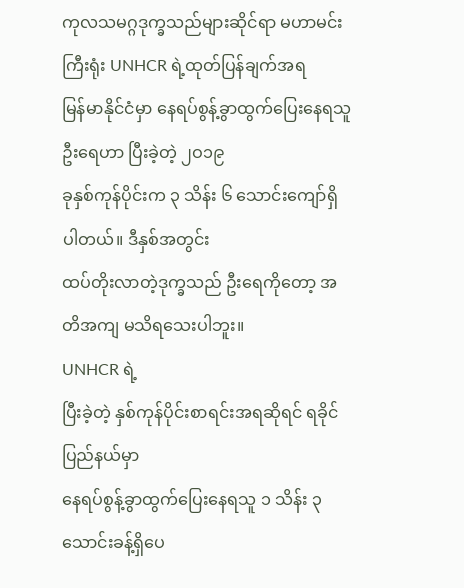ကုလသမဂ္ဂဒုက္ခသည်များဆိုင်ရာ မဟာမင်းကြီးရုံး UNHCR ရဲ့ထုတ်ပြန်ချက်အရ
မြန်မာနိုင်ငံမှာ နေရပ်စွန့်ခွာထွက်ပြေးနေရသူ ဦးရေဟာ ပြီးခဲ့တဲ့ ၂ဝ၁၉
ခုနှစ်ကုန်ပိုင်းက ၃ သိန်း ၆ သောင်းကျော်ရှိပါတယ်။ ဒီနှစ်အတွင်း
ထပ်တိုးလာတဲ့ဒုက္ခသည် ဦးရေကိုတော့ အတိအကျ မသိရသေးပါဘူး။
UNHCR ရဲ့
ပြီးခဲ့တဲ့ နှစ်ကုန်ပိုင်းစာရင်းအရဆိုရင် ရခိုင်ပြည်နယ်မှာ
နေရပ်စွန့်ခွာထွက်ပြေးနေရသူ ၁ သိန်း ၃ သောင်းခန့်ရှိပေ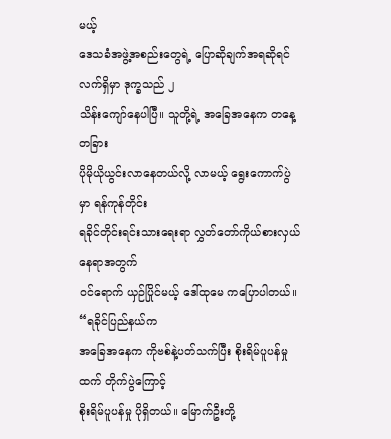မယ့်
ဒေသခံအဖွဲ့အစည်းတွေရဲ့ ပြောဆိုချက်အရဆိုရင် လက်ရှိမှာ ဒုက္ခသည် ၂
သိန်းကျော်နေပါပြီ။ သူတို့ရဲ့ အခြေအနေက တနေ့တခြား
ပိုမိုယိုယွင်းလာနေတယ်လို့ လာမယ့် ရွေးကောက်ပွဲ မှာ ရန်ကုန်တိုင်း
ရခိုင်တိုင်းရင်းသားရေးရာ လွှတ်တော်ကိုယ်စားလှယ် နေရာအတွက်
ဝင်ရောက် ယှဉ်ပြိုင်မယ့် ဒေါ်ထုမေ ကပြောပါတယ်။
“ရခိုင်ပြည်နယ်က
အခြေအနေက ကိုဗစ်နဲ့ပတ်သက်ပြီး စိုးရိမ်ပူပန်မှုထက် တိုက်ပွဲကြောင့်
စိုးရိမ်ပူပန်မှု ပိုရှိတယ်။ မြောက်ဦးတို့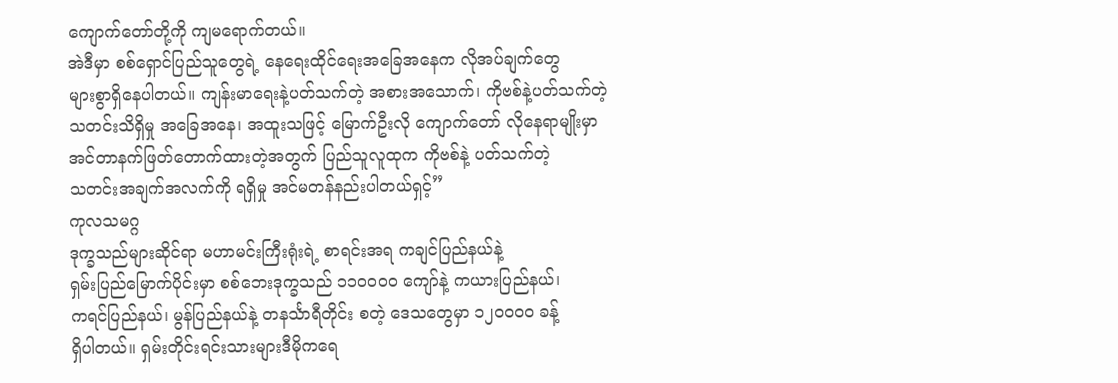ကျောက်တော်တို့ကို ကျမရောက်တယ်။
အဲဒီမှာ စစ်ရှောင်ပြည်သူတွေရဲ့ နေရေးထိုင်ရေးအခြေအနေက လိုအပ်ချက်တွေ
များစွာရှိနေပါတယ်။ ကျန်းမာရေးနဲ့ပတ်သက်တဲ့ အစားအသောက်၊ ကိုဗစ်နဲ့ပတ်သက်တဲ့
သတင်းသိရှိမှု အခြေအနေ၊ အထူးသဖြင့် မြောက်ဦးလို ကျောက်တော် လိုနေရာမျိုးမှာ
အင်တာနက်ဖြတ်တောက်ထားတဲ့အတွက် ပြည်သူလူထုက ကိုဗစ်နဲ့ ပတ်သက်တဲ့
သတင်းအချက်အလက်ကို ရရှိမှု အင်မတန်နည်းပါတယ်ရှင့်”
ကုလသမဂ္ဂ
ဒုက္ခသည်များဆိုင်ရာ မဟာမင်းကြီးရုံးရဲ့ စာရင်းအရ ကချင်ပြည်နယ်နဲ့
ရှမ်းပြည်မြောက်ပိုင်းမှာ စစ်ဘေးဒုက္ခသည် ၁၁ဝဝဝဝ ကျော်နဲ့ ကယားပြည်နယ်၊
ကရင်ပြည်နယ်၊ မွန်ပြည်နယ်နဲ့ တနင်္သာရီတိုင်း စတဲ့ ဒေသတွေမှာ ၁၂ဝဝဝဝ ခန့်
ရှိပါတယ်။ ရှမ်းတိုင်းရင်းသားများဒီမိုကရေ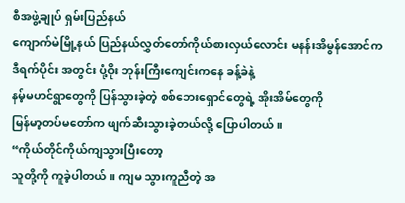စီအဖွဲ့ချုပ် ရှမ်းပြည်နယ်
ကျောက်မဲမြို့နယ် ပြည်နယ်လွှတ်တော်ကိုယ်စားလှယ်လောင်း မနန်းအိမွန်အောင်က
ဒီရက်ပိုင်း အတွင်း ပုံ့ဝိုး ဘုန်းကြီးကျေင်းကနေ ခန့်ခဲနဲ့
နမ့်မဟင်ရွာတွေကို ပြန်သွားခဲ့တဲ့ စစ်ဘေးရှောင်တွေရဲ့ အိုးအိမ်တွေကို
မြန်မာ့တပ်မတော်က ဖျက်ဆီးသွားခဲ့တယ်လို့ ပြောပါတယ်။
“ကိုယ်တိုင်ကိုယ်ကျသွားပြီးတော့
သူတို့ကို ကူခဲ့ပါတယ်။ ကျမ သွားကူညီတဲ့ အ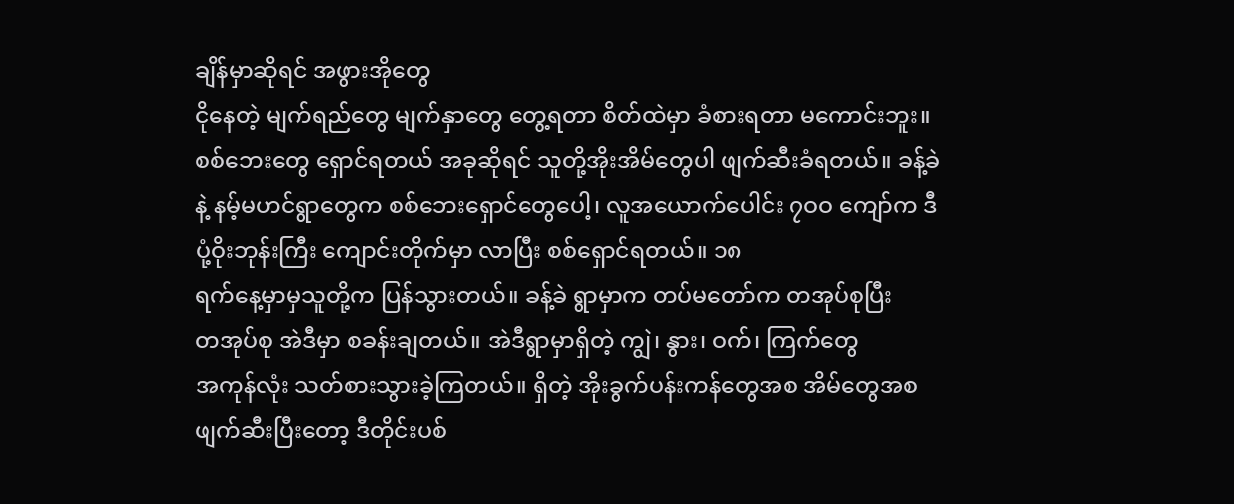ချိန်မှာဆိုရင် အဖွားအိုတွေ
ငိုနေတဲ့ မျက်ရည်တွေ မျက်နှာတွေ တွေ့ရတာ စိတ်ထဲမှာ ခံစားရတာ မကောင်းဘူး။
စစ်ဘေးတွေ ရှောင်ရတယ် အခုဆိုရင် သူတို့အိုးအိမ်တွေပါ ဖျက်ဆီးခံရတယ်။ ခန့်ခဲ
နဲ့ နမ့်မဟင်ရွာတွေက စစ်ဘေးရှောင်တွေပေါ့၊ လူအယောက်ပေါင်း ၇ဝဝ ကျော်က ဒီ
ပုံ့ဝိုးဘုန်းကြီး ကျောင်းတိုက်မှာ လာပြီး စစ်ရှောင်ရတယ်။ ၁၈
ရက်နေ့မှာမှသူတို့က ပြန်သွားတယ်။ ခန့်ခဲ ရွာမှာက တပ်မတော်က တအုပ်စုပြီး
တအုပ်စု အဲဒီမှာ စခန်းချတယ်။ အဲဒီရွာမှာရှိတဲ့ ကျွဲ၊ နွား၊ ဝက်၊ ကြက်တွေ
အကုန်လုံး သတ်စားသွားခဲ့ကြတယ်။ ရှိတဲ့ အိုးခွက်ပန်းကန်တွေအစ အိမ်တွေအစ
ဖျက်ဆီးပြီးတော့ ဒီတိုင်းပစ်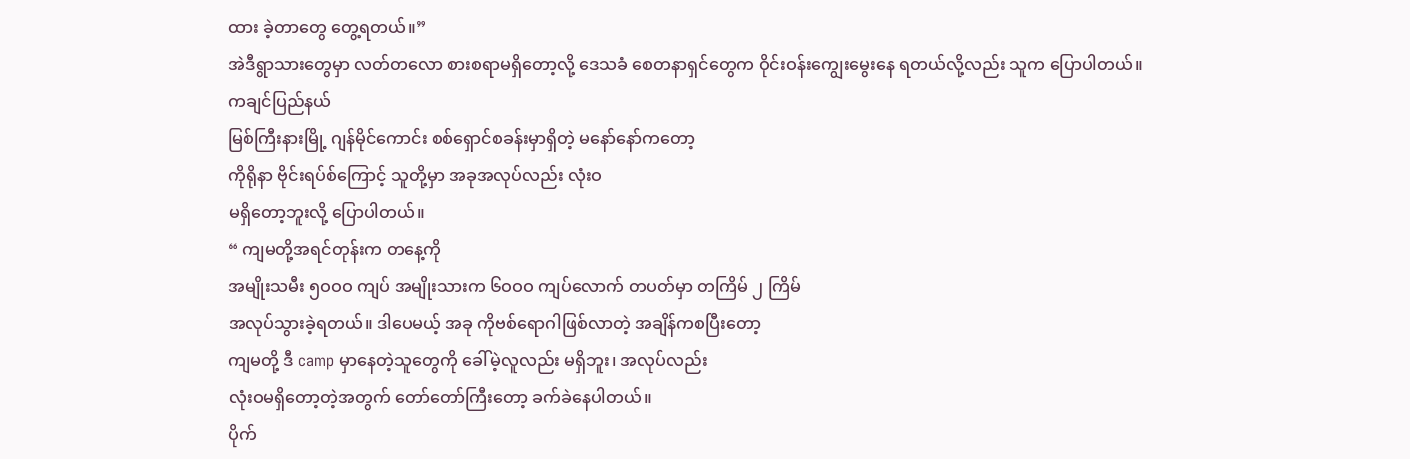ထား ခဲ့တာတွေ တွေ့ရတယ်။”
အဲဒီရွာသားတွေမှာ လတ်တလော စားစရာမရှိတော့လို့ ဒေသခံ စေတနာရှင်တွေက ဝိုင်းဝန်းကျွေးမွေးနေ ရတယ်လို့လည်း သူက ပြောပါတယ်။
ကချင်ပြည်နယ်
မြစ်ကြီးနားမြို့ ဂျန်မိုင်ကောင်း စစ်ရှောင်စခန်းမှာရှိတဲ့ မနော်နော်ကတော့
ကိုရိုနာ ဗိုင်းရပ်စ်ကြောင့် သူတို့မှာ အခုအလုပ်လည်း လုံးဝ
မရှိတော့ဘူးလို့ ပြောပါတယ်။
“ ကျမတို့အရင်တုန်းက တနေ့ကို
အမျိုးသမီး ၅ဝဝဝ ကျပ် အမျိုးသားက ၆ဝဝဝ ကျပ်လောက် တပတ်မှာ တကြိမ် ၂ ကြိမ်
အလုပ်သွားခဲ့ရတယ်။ ဒါပေမယ့် အခု ကိုဗစ်ရောဂါဖြစ်လာတဲ့ အချိန်ကစပြီးတော့
ကျမတို့ ဒီ camp မှာနေတဲ့သူတွေကို ခေါ်မဲ့လူလည်း မရှိဘူး၊ အလုပ်လည်း
လုံးဝမရှိတော့တဲ့အတွက် တော်တော်ကြီးတော့ ခက်ခဲနေပါတယ်။
ပိုက်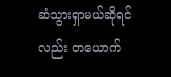ဆံသွားရှာမယ်ဆိုရင်လည်း တယောက်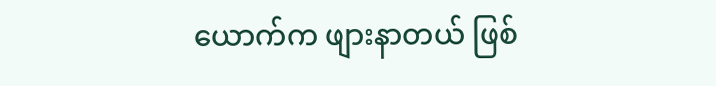ယောက်က ဖျားနာတယ် ဖြစ်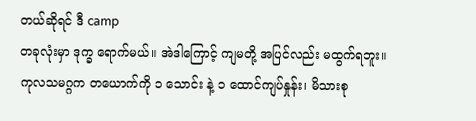တယ်ဆိုရင် ဒီ camp
တခုလုံးမှာ ဒုက္ခ ရောက်မယ်။ အဲဒါကြောင့် ကျမတို့ အပြင်လည်း မထွက်ရဘူး။
ကုလသမဂ္ဂက တယောက်ကို ၁ သောင်း နဲ့ ၁ ထောင်ကျပ်နှုန်း၊ မိသားစု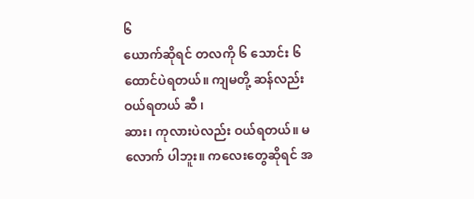၆
ယောက်ဆိုရင် တလကို ၆ သောင်း ၆ ထောင်ပဲရတယ်။ ကျမတို့ ဆန်လည်းဝယ်ရတယ် ဆီ ၊
ဆား၊ ကုလားပဲလည်း ဝယ်ရတယ်။ မလောက် ပါဘူး။ ကလေးတွေဆိုရင် အ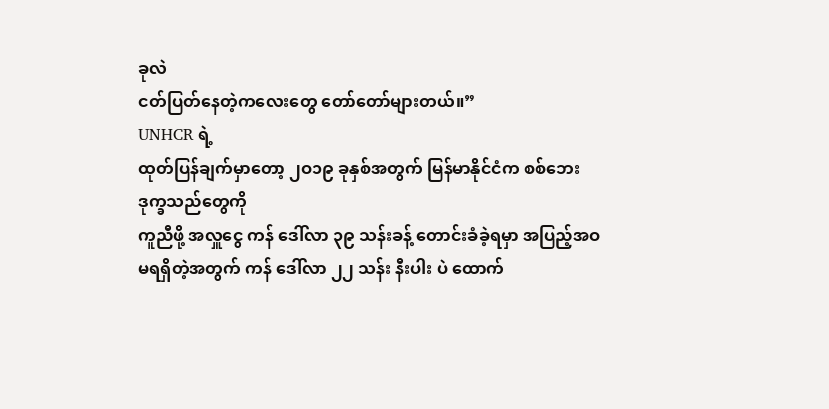ခုလဲ
ငတ်ပြတ်နေတဲ့ကလေးတွေ တော်တော်များတယ်။”
UNHCR ရဲ့
ထုတ်ပြန်ချက်မှာတော့ ၂ဝ၁၉ ခုနှစ်အတွက် မြန်မာနိုင်ငံက စစ်ဘေးဒုက္ခသည်တွေကို
ကူညီဖို့ အလှူငွေ ကန် ဒေါ်လာ ၃၉ သန်းခန့် တောင်းခံခဲ့ရမှာ အပြည့်အဝ
မရရှိတဲ့အတွက် ကန် ဒေါ်လာ ၂၂ သန်း နီးပါး ပဲ ထောက်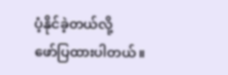ပံ့နိုင်ခဲ့တယ်လို့
ဖော်ပြထားပါတယ်။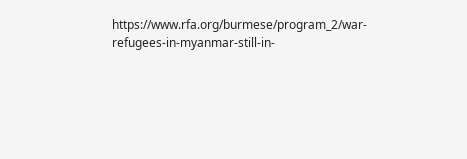https://www.rfa.org/burmese/program_2/war-refugees-in-myanmar-still-in-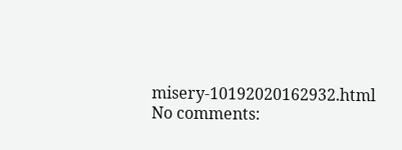misery-10192020162932.html
No comments: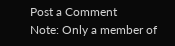Post a Comment
Note: Only a member of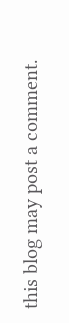this blog may post a comment.